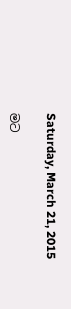Saturday, March 21, 2015

මට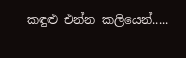කඳුළු එන්න කලියෙන්.....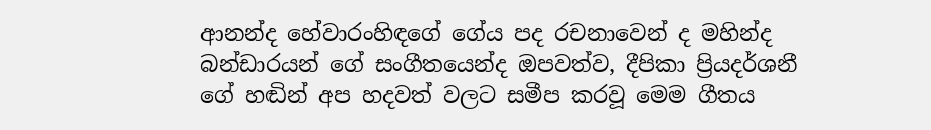ආනන්ද හේවාරංහිඳගේ ගේය පද රචනාවෙන් ද මහින්ද බන්ඩාරයන් ගේ සංගීතයෙන්ද ඔපවත්ව, දීපිකා ප්‍රියදර්ශනී ගේ හඬින් අප හදවත් වලට සමීප කරවූ මෙම ගීතය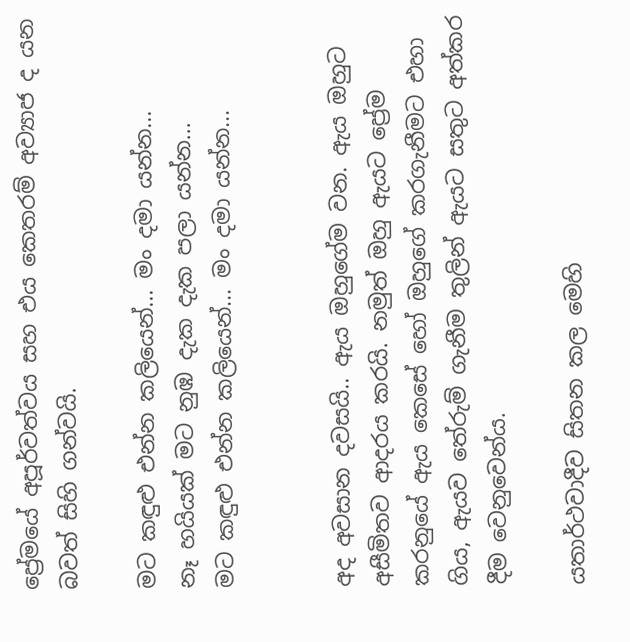ප්‍රේමයේ අපූර්වත්වය සහ එය කෙතරම් අව්‍යාජ ද යන බවත් සිහි ගන්වයි.

මට කඳුළු එන්න කලියෙන්... මං දමා යන්න...
නෑ හයියක් මට නුඹ දැක දැක පලා යන්න...
මට කඳුළු එන්න කලියෙන්... මං දමා යන්න...


අද අවසාන දවසයි.. ඇය ඔහුගේම වන. ඇය ඔහුට අසීමිතව ආදරය කරයි. නමුත් ඔහු ඇයට ප්‍රේම කරනුයේ ඇය කෙසේ හෝ ඔහුගේ කරගැනීමට එහා ගිය, ඇයව තේරුම් ගැනීම තුලින් ඇයට සතුට අත්කර දීම වෙනුවෙන්ය.

යතාර්ථවාදීව සිතන කල මෙහි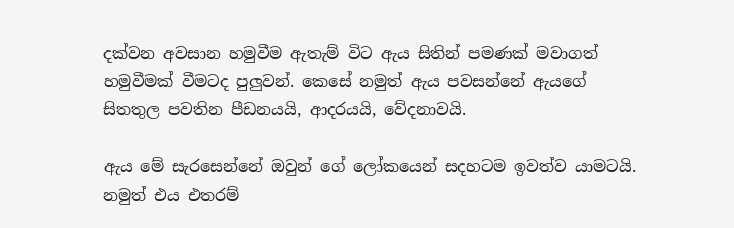දක්වන අවසාන හමුවීම ඇතැම් විට ඇය සිතින් පමණක් මවාගත් හමුවීමක් වීමටද පුලුවන්. කෙසේ නමුත් ඇය පවසන්නේ ඇයගේ සිතතුල පවතින පීඩනයයි, ආදරයයි, වේදනාවයි.

ඇය මේ සැරසෙන්නේ ඔවුන් ගේ ලෝකයෙන් සදහටම ඉවත්ව යාමටයි. නමුත් එය එතරම්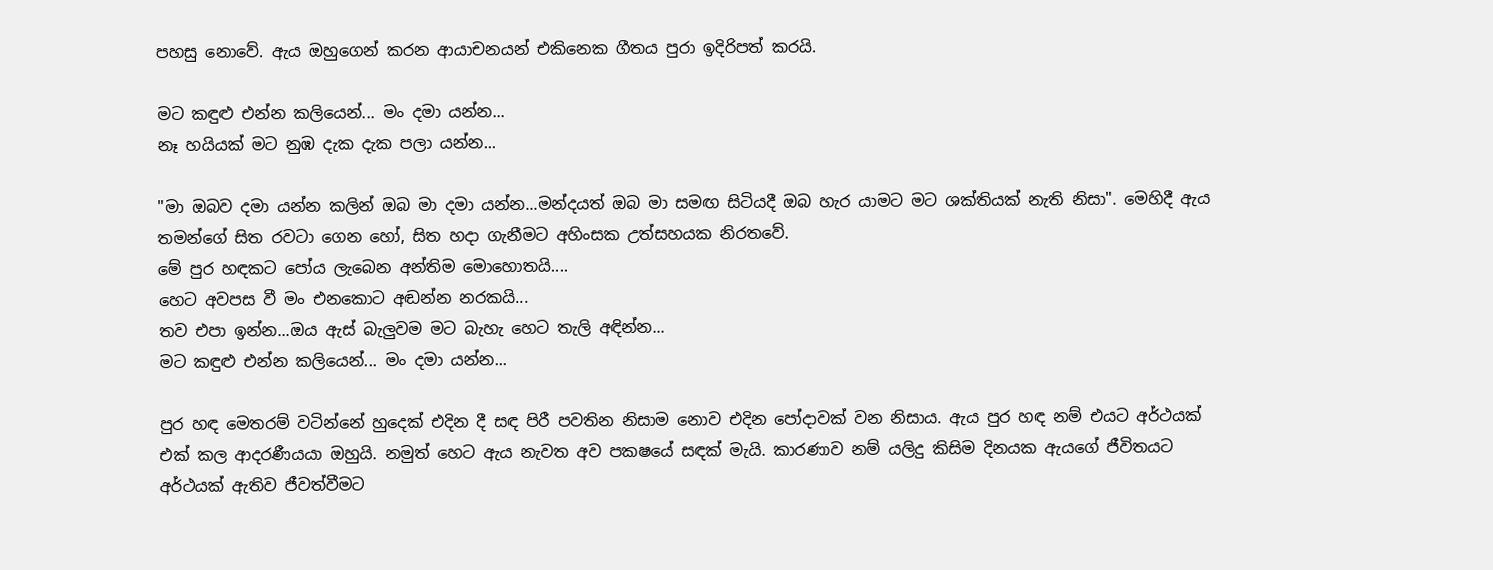පහසු නොවේ. ඇය ඔහුගෙන් කරන ආයාචනයන් එකිනෙක ගීතය පුරා ඉදිරිපත් කරයි.

මට කඳුළු එන්න කලියෙන්... මං දමා යන්න...
නෑ හයියක් මට නුඹ දැක දැක පලා යන්න...

"මා ඔබව දමා යන්න කලින් ඔබ මා දමා යන්න...මන්දයත් ඔබ මා සමඟ සිටියදී ඔබ හැර යාමට මට ශක්තියක් නැති නිසා". මෙහිදී ඇය තමන්ගේ සිත රවටා ගෙන හෝ, සිත හදා ගැනීමට අහිංසක උත්සහයක නිරතවේ.
මේ පුර හඳකට පෝය ලැබෙන අන්තිම මොහොතයි....
හෙට අවපස වී මං එනකොට අඬන්න නරකයි...
තව එපා ඉන්න...ඔය ඇස් බැලුවම මට බැහැ හෙට තැලි අඳින්න...
මට කඳුළු එන්න කලියෙන්... මං දමා යන්න...

පුර හඳ මෙතරම් වටින්නේ හුදෙක් එදින දී සඳ පිරී පවතින නිසාම නොව එදින පෝදාවක් වන නිසාය. ඇය පුර හඳ නම් එයට අර්ථයක් එක් කල ආදරණීයයා ඔහුයි. නමුත් හෙට ඇය නැවත අව පකෂයේ සඳක් මැයි. කාරණාව නම් යලිදු කිසිම දිනයක ඇයගේ ජීවිතයට අර්ථයක් ඇතිව ජීවත්වීමට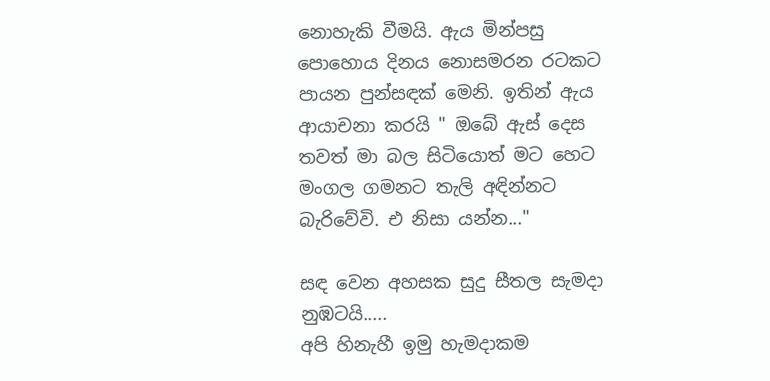නොහැකි වීමයි. ඇය මින්පසු පොහොය දිනය නොසමරන රටකට පායන පුන්සඳක් මෙනි. ඉතින් ඇය ආයාචනා කරයි " ඔබේ ඇස් දෙස තවත් මා බල සිටියොත් මට හෙට මංගල ගමනට තැලි අඳින්නට බැරිවේවි. එ නිසා යන්න..."

සඳ වෙන අහසක සුදු සීතල සැමදා නුඹටයි.....
අපි හිනැහී ඉමු හැමදාකම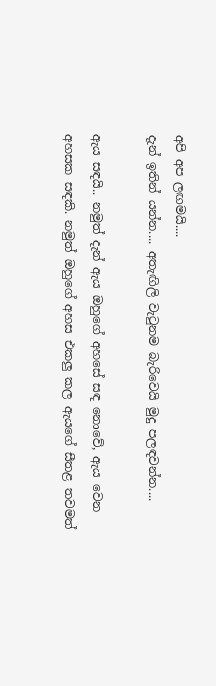අපි අප ලඟමයි....
දැන් ඉතින් යන්න.... අතැඟිලි වැටුනම බැරිවෙයි මුදු පලඳවන්න....

ඇය සඳයි.. නමුත් දැන් ඇය ඔහුගේ අහසේ සඳ නොවේ, ඇය වෙන අහසක සඳකි. නමුත් ඔහුගේ අහස එකලු කල ඇයගේ සීතළ තවමත්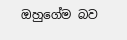ඔහුගේම බව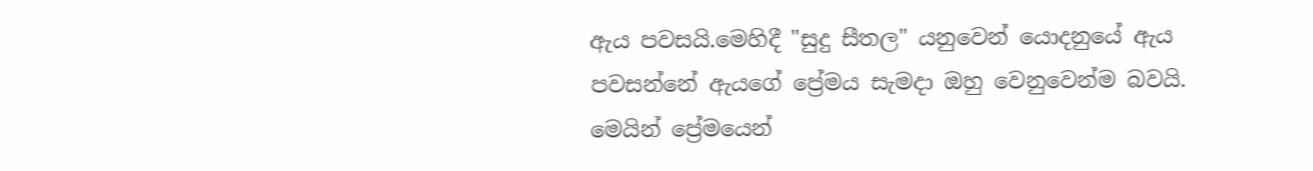ඇය පවසයි.මෙහිදී "සුදු සීතල" යනුවෙන් යොදනුයේ ඇය පවසන්නේ ඇයගේ ප්‍රේමය සැමදා ඔහු වෙනුවෙන්ම බවයි. මෙයින් ප්‍රේමයෙන්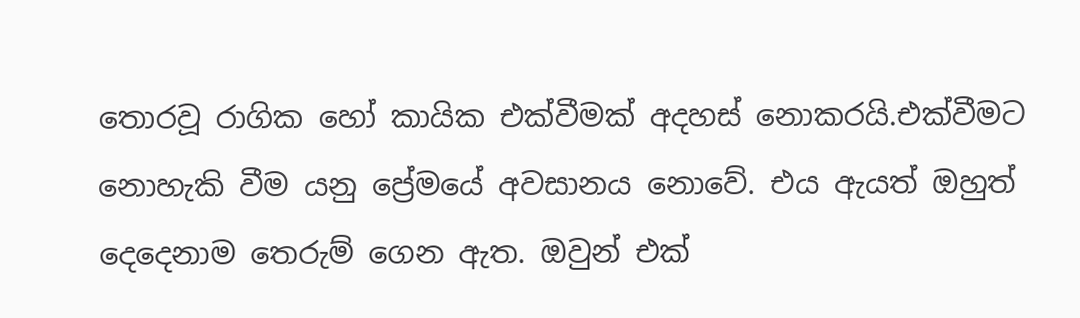තොරවූ රාගික හෝ කායික එක්වීමක් අදහස් නොකරයි.එක්වීමට නොහැකි වීම යනු ප්‍රේමයේ අවසානය නොවේ. එය ඇයත් ඔහුත් දෙදෙනාම තෙරුම් ගෙන ඇත. ඔවුන් එක්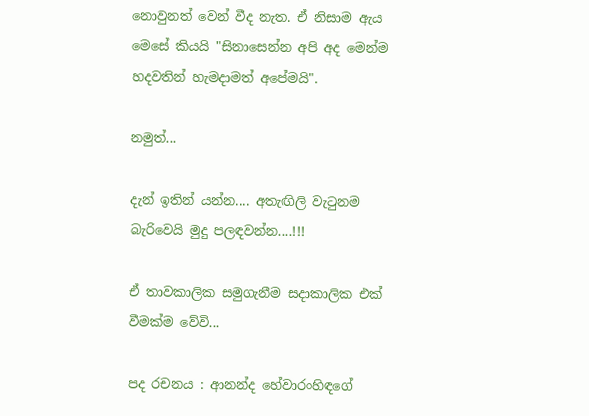නොවුනත් වෙන් වීද නැත. ඒ නිසාම ඇය මෙසේ කියයි "සිනාසෙන්න අපි අද මෙන්ම හදවතින් හැමදාමත් අපේමයි".

නමුත්...

දැන් ඉතින් යන්න.... අතැඟිලි වැටුනම බැරිවෙයි මුදු පලඳවන්න....!!!

ඒ තාවකාලික සමුගැනීම සදාකාලික එක් වීමක්ම වේවි...

පද රචනය : ආනන්ද හේවාරංහිඳගේ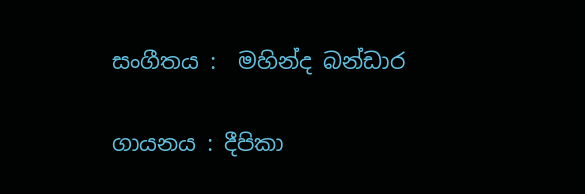සංගීතය :  මහින්ද බන්ඩාර

ගායනය : දීපිකා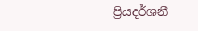ප්‍රියදර්ශනී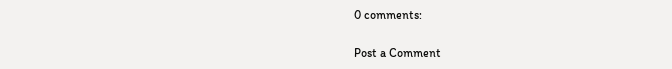0 comments:

Post a Comment